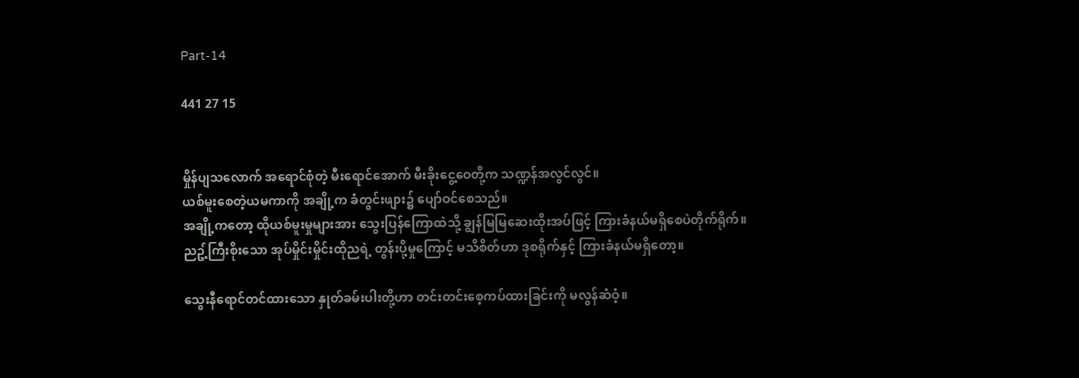Part-14

441 27 15


မှိုန်ပျသလောက် အရောင်စုံတဲ့ မီးရောင်အောက် မီးခိုးငွေ့ဝေတို့က သဏ္ဍန်အလွင်လွင်။
ယစ်မူးစေတဲ့ယမကာကို အချို့က ခံတွင်းဖျား၌ ပျော်ဝင်စေသည်။
အချို့ကတော့ ထိုယစ်မူးမှုများအား သွေးပြန်ကြောထဲသို့ ချွန်မြမြဆေးထိုးအပ်ဖြင့် ကြားခံနယ်မရှိစေပဲတိုက်ရိုက်။
ညဥ့်ကြီးစိုးသော အုပ်မှိုင်းမှိုင်းထိုညရဲ့ တွန်းပို့မှုကြောင့် မသိစိတ်ဟာ ဒုစရိုက်နှင့် ကြားခံနယ်မရှိတော့။

သွေးနီရောင်တင်ထားသော နှုတ်ခမ်းပါးတို့ဟာ တင်းတင်းစေ့ကပ်ထားခြင်းကို မလွန်ဆံဝံ့။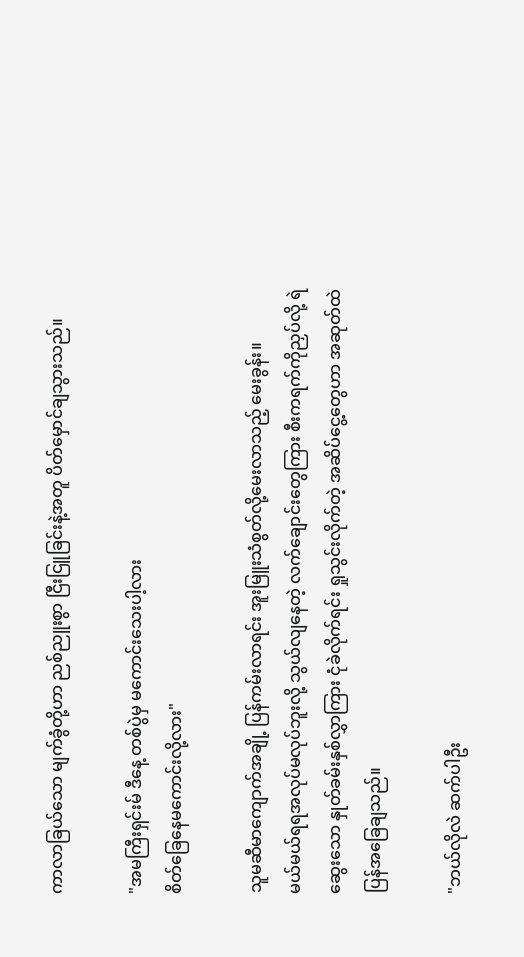ကာလာခြယ်သော မျက်ခွံတို့ဟာ ညစ်ညူးစွာ ငြီးငြူခြင်းနဲ့အတူ ပိတ်မှောင်ချသွားသည်။

"အမကြီးရှင်းမ် ဒီနေ့ တစ်ပွဲမှ မကောင်းသေးပါ့လား
စိတ်ခြေနေမကောင်းလို့လား"

သူမဆီမာကျောက်အချို့ ပြန်ကမ်းလာရင်း အူးမြူးသံစွတ်လို့မေးလာသည့် မေးခွန်း။
မယ်မယ်ရရအလုပ်မလုပ်ဘူးလို့ သွယ်လျနေတဲ့ လက်ချောင်းတွေကြား စီးကရက်ကိုညှပ်လို့ ရဲဆွေးသော နှုတ်ခမ်းနှစ်လွှာကြား ငုံခဲလိုက်ရင်း ရှုသွင်းလိုက်တဲ့ အဆိပ်ငွေ့တွေဟာ အဆုတ်ထဲ ပြန်အခြေချသည်။

"ဘယ်လိုလဲ ဆက်ပါဦး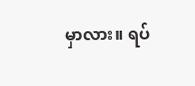မှာလား။ ရပ်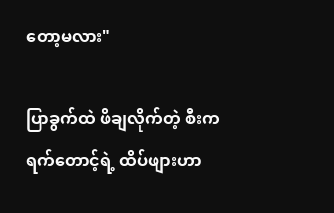တော့မလား"

ပြာခွက်ထဲ ဖိချလိုက်တဲ့ စီးကရက်တောင့်ရဲ့ ထိပ်ဖျားဟာ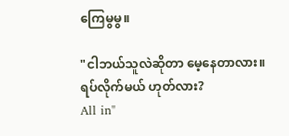ကြေမွမွ။

"ငါဘယ်သူလဲဆိုတာ မေ့နေတာလား။
ရပ်လိုက်မယ် ဟုတ်လား?
All in"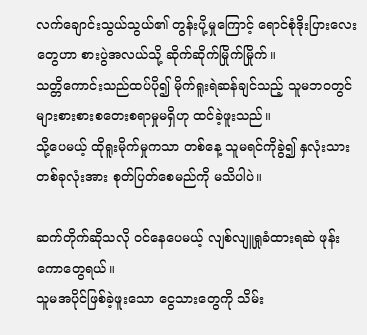လက်ချောင်းသွယ်သွယ်၏ တွန်းပို့မှုကြောင့် ရောင်စုံဒိုးပြားလေးတွေဟာ စားပွဲအလယ်သို့ ဆိုက်ဆိုက်မြိုက်မြိုက်။
သတ္တိကောင်းသည်ထပ်ပို၍ မိုက်ရူးရဲဆန်ချင်သည့် သူမဘဝတွင် များစားစားစတေးစရာမှုမရှိဟု ထင်ခဲ့ဖူးသည်။
သို့ပေမယ့် ထိုရူးမိုက်မှုကသာ တစ်နေ့ သူမရင်ကိုခွဲ၍ နှလုံးသားတစ်ခုလုံးအား စုတ်ပြတ်စေမည်ကို မသိပါပဲ။

ဆက်တိုက်ဆိုသလို ဝင်နေပေမယ့် လျစ်လျူရှုခံထားရဆဲ ဖုန်းကောတွေရယ်။
သူမအပိုင်ဖြစ်ခဲ့ဖူးသော ငွေသားတွေကို သိမ်း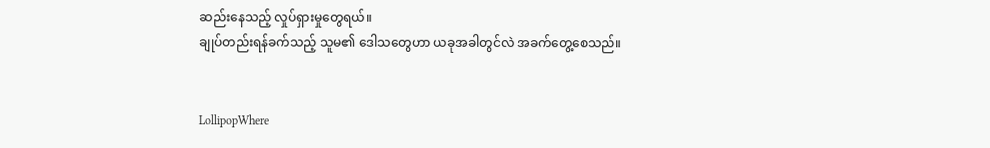ဆည်းနေသည့် လှုပ်ရှားမှုတွေရယ်။
ချုပ်တည်းရန်ခက်သည့် သူမ၏ ဒေါသတွေဟာ ယခုအခါတွင်လဲ အခက်တွေ့စေသည်။


LollipopWhere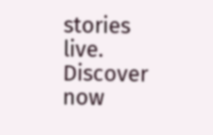stories live. Discover now